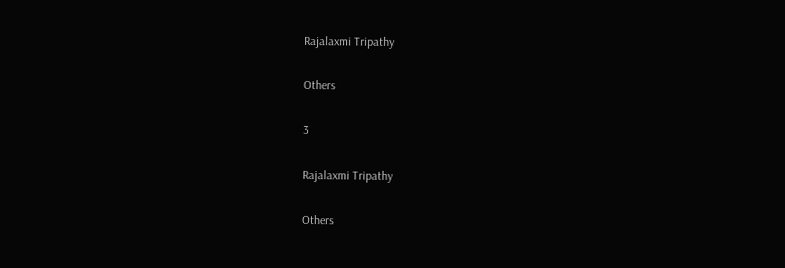Rajalaxmi Tripathy

Others

3

Rajalaxmi Tripathy

Others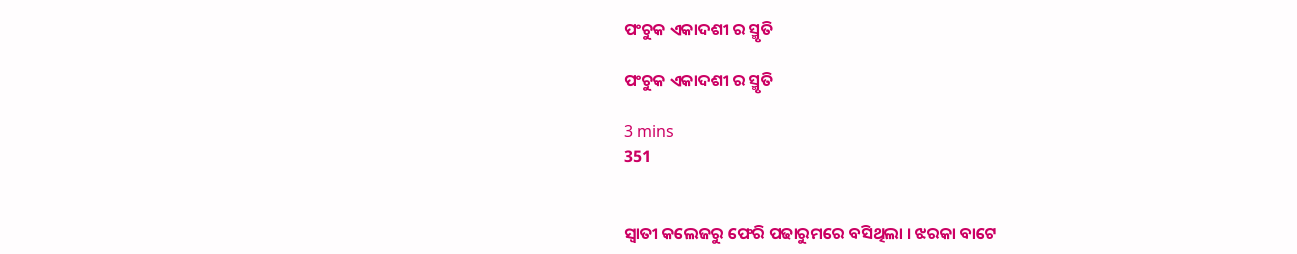ପଂଚୁକ ଏକାଦଶୀ ର ସ୍ମୃତି

ପଂଚୁକ ଏକାଦଶୀ ର ସ୍ମୃତି

3 mins
351


ସ୍ୱାତୀ କଲେଜରୁ ଫେରି ପଢାରୁମରେ ବସିଥିଲା । ଝରକା ବାଟେ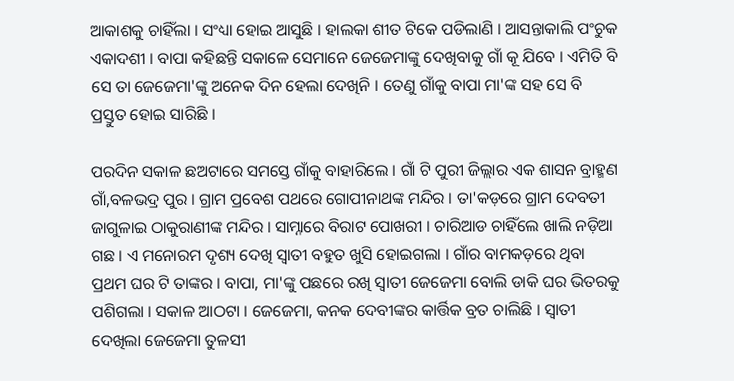ଆକାଶକୁ ଚାହିଁଲା । ସଂଧ୍ୟା ହୋଇ ଆସୁଛି । ହାଲକା ଶୀତ ଟିକେ ପଡିଲାଣି । ଆସନ୍ତାକାଲି ପଂଚୁକ ଏକାଦଶୀ । ବାପା କହିଛନ୍ତି ସକାଳେ ସେମାନେ ଜେଜେମାଙ୍କୁ ଦେଖିବାକୁ ଗାଁ କୂ ଯିବେ । ଏମିତି ବି ସେ ତା ଜେଜେମା'ଙ୍କୁ ଅନେକ ଦିନ ହେଲା ଦେଖିନି । ତେଣୁ ଗାଁକୁ ବାପା ମା'ଙ୍କ ସହ ସେ ବି ପ୍ରସ୍ତୁତ ହୋଇ ସାରିଛି ।

ପରଦିନ ସକାଳ ଛଅଟାରେ ସମସ୍ତେ ଗାଁକୁ ବାହାରିଲେ । ଗାଁ ଟି ପୁରୀ ଜିଲ୍ଲାର ଏକ ଶାସନ ବ୍ରାହ୍ମଣ ଗାଁ,ବଳଭଦ୍ର ପୁର । ଗ୍ରାମ ପ୍ରବେଶ ପଥରେ ଗୋପୀନାଥଙ୍କ ମନ୍ଦିର । ତା'କଡ଼ରେ ଗ୍ରାମ ଦେବତୀ ଜାଗୁଳାଇ ଠାକୁରାଣୀଙ୍କ ମନ୍ଦିର । ସାମ୍ନାରେ ବିରାଟ ପୋଖରୀ । ଚାରିଆଡ ଚାହିଁଲେ ଖାଲି ନଡ଼ିଆ ଗଛ । ଏ ମନୋରମ ଦୃଶ୍ୟ ଦେଖି ସ୍ୱାତୀ ବହୁତ ଖୁସି ହୋଇଗଲା । ଗାଁର ବାମକଡ଼ରେ ଥିବା ପ୍ରଥମ ଘର ଟି ତାଙ୍କର । ବାପା, ମା'ଙ୍କୁ ପଛରେ ରଖି ସ୍ୱାତୀ ଜେଜେମା ବୋଲି ଡାକି ଘର ଭିତରକୁ ପଶିଗଲା । ସକାଳ ଆଠଟା । ଜେଜେମା, କନକ ଦେବୀଙ୍କର କାର୍ତ୍ତିକ ବ୍ରତ ଚାଲିଛି । ସ୍ୱାତୀ ଦେଖିଲା ଜେଜେମା ତୁଳସୀ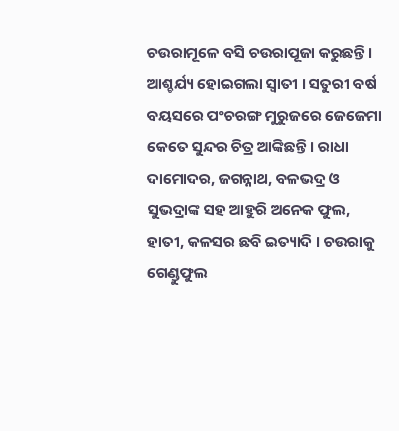ଚଉରାମୂଳେ ବସି ଚଉରାପୂଜା କରୁଛନ୍ତି । ଆଶ୍ଚର୍ଯ୍ୟ ହୋଇଗଲା ସ୍ୱାତୀ । ସତୁରୀ ବର୍ଷ ବୟସରେ ପଂଚରଙ୍ଗ ମୁରୁଜରେ ଜେଜେମା କେତେ ସୁନ୍ଦର ଚିତ୍ର ଆଙ୍କିଛନ୍ତି । ରାଧା ଦାମୋଦର, ଜଗନ୍ନାଥ, ବଳଭଦ୍ର ଓ ସୁଭଦ୍ରାଙ୍କ ସହ ଆହୁରି ଅନେକ ଫୁଲ, ହାତୀ, କଳସର ଛବି ଇତ୍ୟାଦି । ଚଉରାକୁ ଗେଣ୍ଡୁଫୁଲ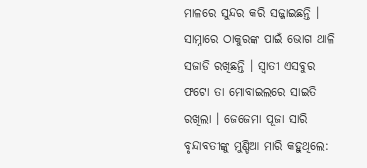ମାଳରେ ସୁନ୍ଦର କରି ସଜ୍ଜାଇଛନ୍ତି । ସାମ୍ନାରେ ଠାକୁରଙ୍କ ପାଇଁ ଭୋଗ ଥାଳି ସଜାଡି ରଖିଛନ୍ତି । ସ୍ୱାତୀ ଏସବୁର ଫଟୋ ତା ମୋବାଇଲରେ ସାଇତି ରଖିଲା । ଜେଜେମା ପୂଜା ସାରି ବୃନ୍ଦାବତୀଙ୍କୁ ମୁଣ୍ଡିଆ ମାରି କହୁଥିଲେ: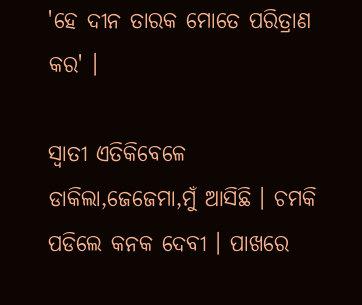'ହେ ଦୀନ ତାରକ ମୋତେ ପରିତ୍ରାଣ କର' ।

ସ୍ବାତୀ ଏତିକିବେଳେ ଡାକିଲା,ଜେଜେମା,ମୁଁ ଆସିଛି । ଚମକି ପଡିଲେ କନକ ଦେବୀ । ପାଖରେ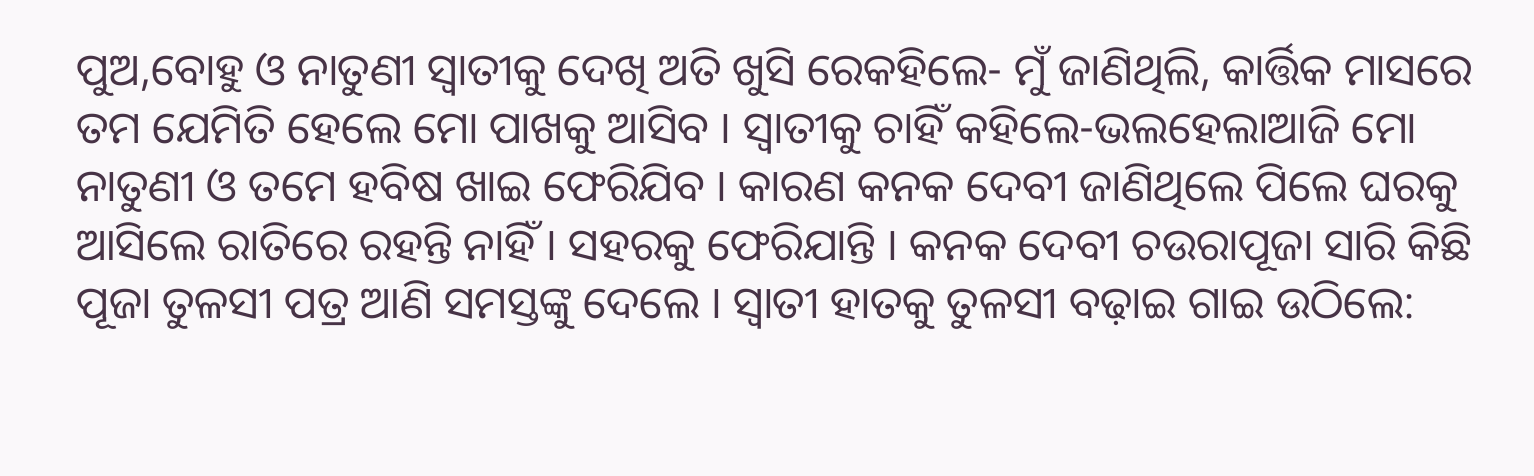ପୁଅ,ବୋହୁ ଓ ନାତୁଣୀ ସ୍ୱାତୀକୁ ଦେଖି ଅତି ଖୁସି ରେକହିଲେ- ମୁଁ ଜାଣିଥିଲି, କାର୍ତ୍ତିକ ମାସରେ ତମ ଯେମିତି ହେଲେ ମୋ ପାଖକୁ ଆସିବ । ସ୍ୱାତୀକୁ ଚାହିଁ କହିଲେ-ଭଲହେଲାଆଜି ମୋ ନାତୁଣୀ ଓ ତମେ ହବିଷ ଖାଇ ଫେରିଯିବ । କାରଣ କନକ ଦେବୀ ଜାଣିଥିଲେ ପିଲେ ଘରକୁ ଆସିଲେ ରାତିରେ ରହନ୍ତି ନାହିଁ । ସହରକୁ ଫେରିଯାନ୍ତି । କନକ ଦେବୀ ଚଉରାପୂଜା ସାରି କିଛି ପୂଜା ତୁଳସୀ ପତ୍ର ଆଣି ସମସ୍ତଙ୍କୁ ଦେଲେ । ସ୍ୱାତୀ ହାତକୁ ତୁଳସୀ ବଢ଼ାଇ ଗାଇ ଉଠିଲେ: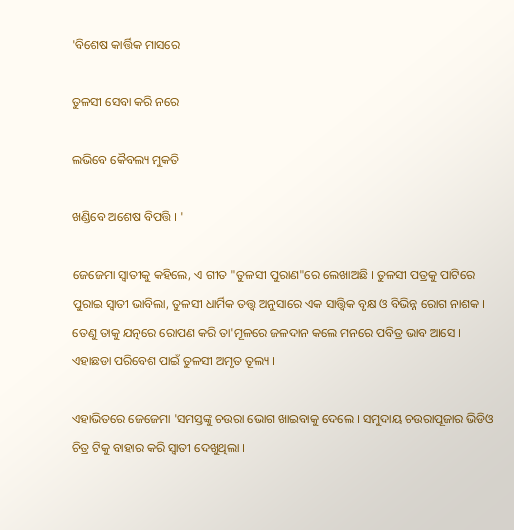'ବିଶେଷ କାର୍ତ୍ତିକ ମାସରେ

ତୁଳସୀ ସେବା କରି ନରେ

ଲଭିବେ କୈବଲ୍ୟ ମୁକତି

ଖଣ୍ଡିବେ ଅଶେଷ ବିପତ୍ତି । '

ଜେଜେମା ସ୍ୱାତୀକୁ କହିଲେ, ଏ ଗୀତ "ତୁଳସୀ ପୁରାଣ"ରେ ଲେଖାଅଛି । ତୁଳସୀ ପତ୍ରକୁ ପାଟିରେ ପୁରାଇ ସ୍ୱାତୀ ଭାବିଲା, ତୁଳସୀ ଧାର୍ମିକ ତତ୍ତ୍ୱ ଅନୁସାରେ ଏକ ସାତ୍ତ୍ଵିକ ବୃକ୍ଷ ଓ ବିଭିନ୍ନ ରୋଗ ନାଶକ । ତେଣୁ ତାକୁ ଯତ୍ନରେ ରୋପଣ କରି ତା'ମୂଳରେ ଜଳଦାନ କଲେ ମନରେ ପବିତ୍ର ଭାବ ଆସେ । ଏହାଛଡା ପରିବେଶ ପାଇଁ ତୁଳସୀ ଅମୃତ ତୂଲ୍ୟ ।

ଏହାଭିତରେ ଜେଜେମା 'ସମସ୍ତଙ୍କୁ ଚଉରା ଭୋଗ ଖାଇବାକୁ ଦେଲେ । ସମୁଦାୟ ଚଉରାପୂଜାର ଭିଡିଓ ଚିତ୍ର ଟିକୁ ବାହାର କରି ସ୍ୱାତୀ ଦେଖୁଥିଲା ।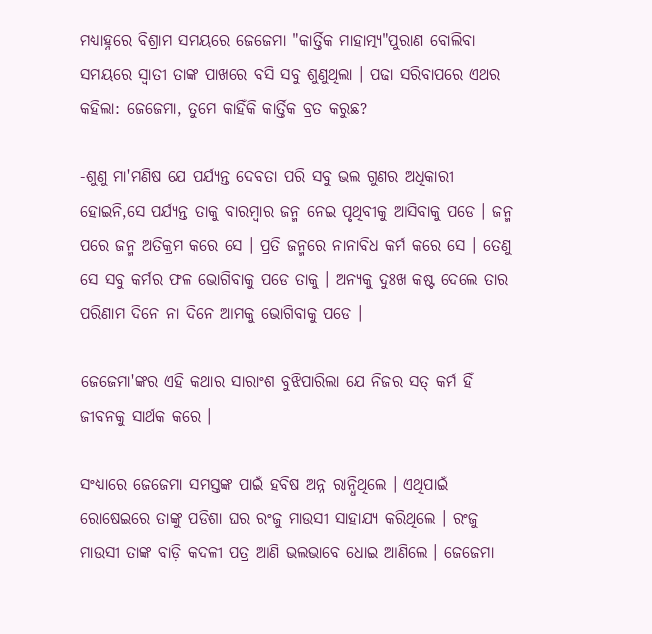ମଧ୍ୟାହ୍ନରେ ବିଶ୍ରାମ ସମୟରେ ଜେଜେମା "କାର୍ତ୍ତିକ ମାହାତ୍ମ୍ୟ"ପୁରାଣ ବୋଲିବା ସମୟରେ ସ୍ୱାତୀ ତାଙ୍କ ପାଖରେ ବସି ସବୁ ଶୁଣୁଥିଲା । ପଢା ସରିବାପରେ ଏଥର କହିଲା: ଜେଜେମା, ତୁମେ କାହିଁକି କାର୍ତ୍ତିକ ବ୍ରତ କରୁଛ?

-ଶୁଣୁ ମା'ମଣିଷ ଯେ ପର୍ଯ୍ୟନ୍ତ ଦେବତା ପରି ସବୁ ଭଲ ଗୁଣର ଅଧିକାରୀ ହୋଇନି,ସେ ପର୍ଯ୍ୟନ୍ତ ତାକୁ ବାରମ୍ବାର ଜନ୍ମ ନେଇ ପୃଥିବୀକୁ ଆସିବାକୁ ପଡେ । ଜନ୍ମ ପରେ ଜନ୍ମ ଅତିକ୍ରମ କରେ ସେ । ପ୍ରତି ଜନ୍ମରେ ନାନାବିଧ କର୍ମ କରେ ସେ । ତେଣୁ ସେ ସବୁ କର୍ମର ଫଳ ଭୋଗିବାକୁ ପଡେ ତାକୁ । ଅନ୍ୟକୁ ଦୁଃଖ କଷ୍ଟ ଦେଲେ ତାର ପରିଣାମ ଦିନେ ନା ଦିନେ ଆମକୁ ଭୋଗିବାକୁ ପଡେ ।

ଜେଜେମା'ଙ୍କର ଏହି କଥାର ସାରାଂଶ ବୁଝିପାରିଲା ଯେ ନିଜର ସତ୍ କର୍ମ ହିଁ ଜୀବନକୁ ସାର୍ଥକ କରେ ।

ସଂଧ୍ୟାରେ ଜେଜେମା ସମସ୍ତଙ୍କ ପାଇଁ ହବିଷ ଅନ୍ନ ରାନ୍ଧିଥିଲେ । ଏଥିପାଇଁ ରୋଷେଇରେ ତାଙ୍କୁ ପଡିଶା ଘର ରଂଜୁ ମାଉସୀ ସାହାଯ୍ୟ କରିଥିଲେ । ରଂଜୁ ମାଉସୀ ତାଙ୍କ ବାଡ଼ି କଦଳୀ ପତ୍ର ଆଣି ଭଲଭାବେ ଧୋଇ ଆଣିଲେ । ଜେଜେମା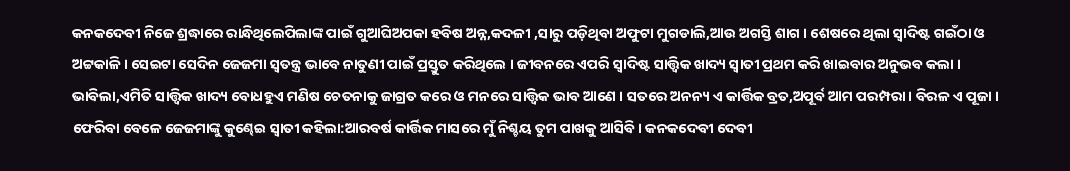କନକଦେବୀ ନିଜେ ଶ୍ରଦ୍ଧାରେ ରାନ୍ଧିଥିଲେପିଲାଙ୍କ ପାଇଁ ଗୁଆଘିଅପକା ହବିଷ ଅନ୍ନ,କଦଳୀ ,ସାରୁ ପଡ଼ିଥିବା ଅଫୁଟା ମୁଗଡାଲି,ଆଉ ଅଗସ୍ତି ଶାଗ । ଶେଷରେ ଥିଲା ସ୍ୱାଦିଷ୍ଟ ଗଇଁଠା ଓ ଅଟ୍ଟକାଳି । ସେଇଟା ସେଦିନ ଜେଜମା ସ୍ବତନ୍ତ୍ର ଭାବେ ନାତୁଣୀ ପାଇଁ ପ୍ରସ୍ତୁତ କରିଥିଲେ । ଜୀବନରେ ଏପରି ସ୍ୱାଦିଷ୍ଟ ସାତ୍ତ୍ଵିକ ଖାଦ୍ୟ ସ୍ୱାତୀ ପ୍ରଥମ କରି ଖାଇବାର ଅନୁଭବ କଲା । ଭାବିଲା,ଏମିତି ସାତ୍ତ୍ୱିକ ଖାଦ୍ୟ ବୋଧହୁଏ ମଣିଷ ଚେତନାକୁ ଜାଗ୍ରତ କରେ ଓ ମନରେ ସାତ୍ତ୍ୱିକ ଭାବ ଆଣେ । ସତରେ ଅନନ୍ୟ ଏ କାର୍ତ୍ତିକ ବ୍ରତ,ଅପୂର୍ବ ଆମ ପରମ୍ପରା । ବିରଳ ଏ ପୂଜା । ଫେରିବା ବେଳେ ଜେଜମାଙ୍କୁ କୁଣ୍ଢେଇ ସ୍ୱାତୀ କହିଲା:ଆରବର୍ଷ କାର୍ତ୍ତିକ ମାସରେ ମୁଁ ନିଶ୍ଚୟ ତୁମ ପାଖକୁ ଆସିବି । କନକଦେବୀ ଦେବୀ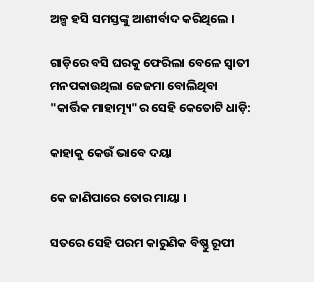ଅଳ୍ପ ହସି ସମସ୍ତଙ୍କୁ ଆଶୀର୍ବାଦ କରିଥିଲେ ।

ଗାଡ଼ିରେ ବସି ଘରକୁ ଫେରିଲା ବେଳେ ସ୍ୱାତୀ ମନପକାଉଥିଲା ଜେଜମା ବୋଲିଥିବା "କାର୍ତ୍ତିକ ମାହାତ୍ମ୍ୟ"ର ସେହି କେତୋଟି ଧାଡ଼ି:

କାହାକୁ କେଉଁ ଭାବେ ଦୟା

କେ ଜାଣିପାରେ ତୋର ମାୟା ।

ସତରେ ସେହି ପରମ କାରୁଣିକ ବିଷ୍ଣୁ ରୂପୀ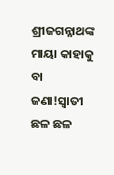ଶ୍ରୀଜଗନ୍ନାଥଙ୍କ ମାୟା କାହାକୁ ବା ଜଣା!ସ୍ୱାତୀ ଛଳ ଛଳ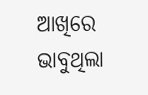ଆଖିରେ ଭାବୁଥିଲା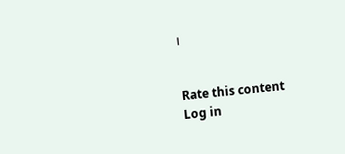।


Rate this content
Log in